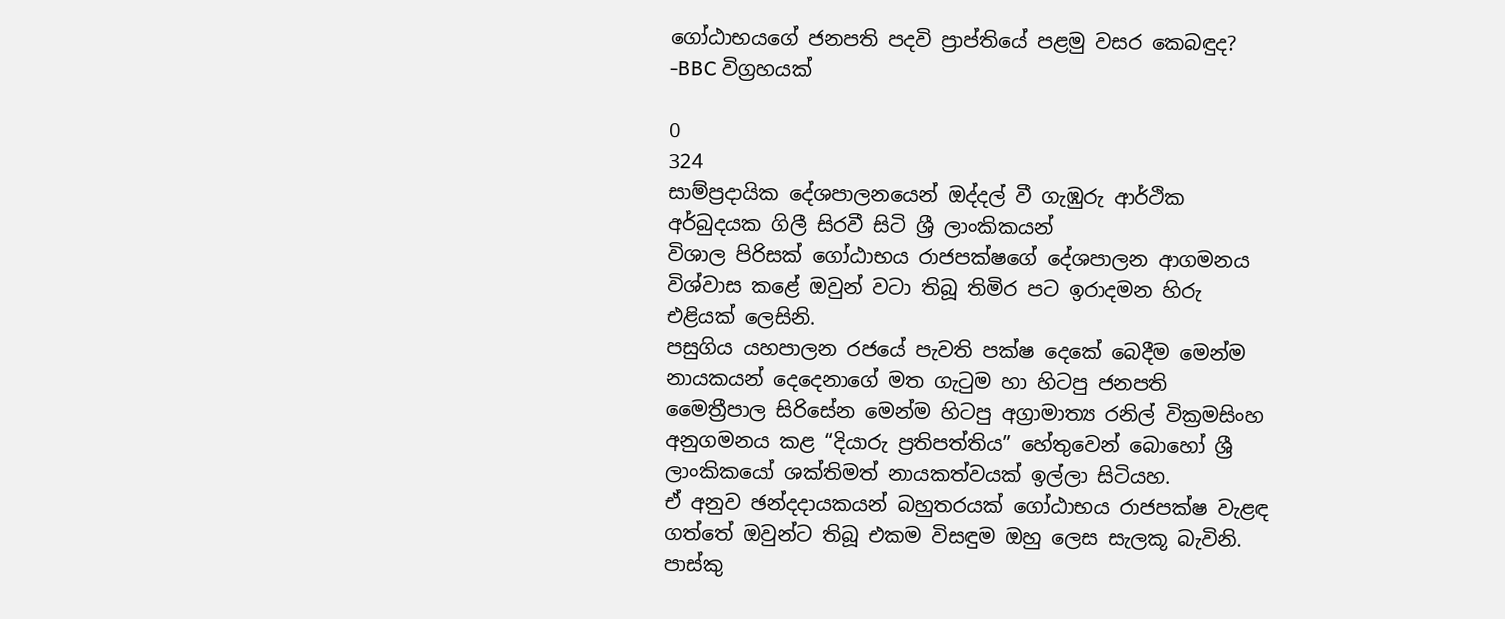ගෝඨාභයගේ ජනපති පදවි ප්‍රාප්තියේ පළමු වසර කෙබඳුද? -BBC විග්‍රහයක්

0
324
සාම්ප්‍රදායික දේශපාලනයෙන් ඔද්දල් වී ගැඹුරු ආර්ථික අර්බුදයක ගිලී සිරවී සිටි ශ්‍රී ලාංකිකයන්
විශාල පිරිසක් ගෝඨාභය රාජපක්ෂගේ දේශපාලන ආගමනය විශ්වාස කළේ ඔවුන් වටා තිබූ තිමිර පට ඉරාදමන හිරු එළියක් ලෙසිනි.
පසුගිය යහපාලන රජයේ පැවති පක්ෂ දෙකේ බෙදීම මෙන්ම නායකයන් දෙදෙනාගේ මත ගැටුම හා හිටපු ජනපති මෛත්‍රීපාල සිරිසේන මෙන්ම හිටපු අග්‍රාමාත්‍ය රනිල් වික්‍රමසිංහ අනුගමනය කළ “දියාරු ප්‍රතිපත්තිය” හේතුවෙන් බොහෝ ශ්‍රී ලාංකිකයෝ ශක්තිමත් නායකත්වයක් ඉල්ලා සිටියහ.
ඒ අනුව ඡන්දදායකයන් බහුතරයක් ගෝඨාභය රාජපක්ෂ වැළඳ ගත්තේ ඔවුන්ට තිබූ එකම විසඳුම ඔහු ලෙස සැලකූ බැවිනි.
පාස්කු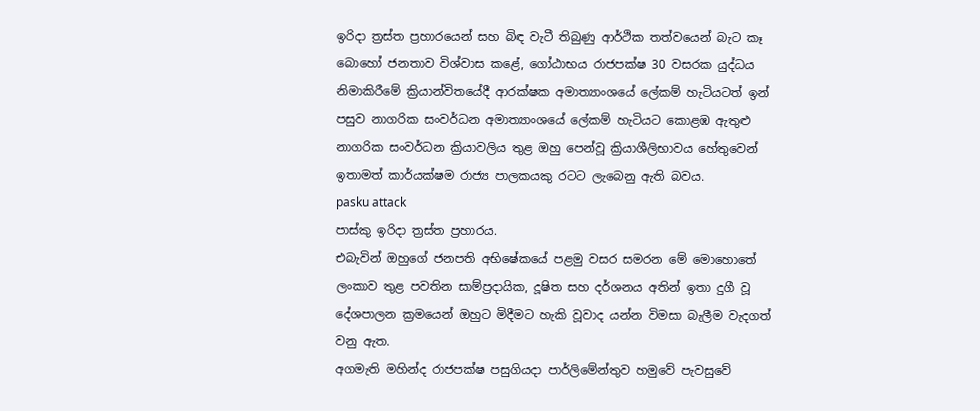ඉරිදා ත්‍රස්ත ප්‍රහාරයෙන් සහ බිඳ වැටී තිබුණු ආර්ථික තත්වයෙන් බැට කෑ බොහෝ ජනතාව විශ්වාස කළේ, ගෝඨාභය රාජපක්ෂ 30 වසරක යුද්ධය නිමාකිරීමේ ක්‍රියාන්විතයේදී ආරක්ෂක අමාත්‍යාංශයේ ලේකම් හැටියටත් ඉන් පසුව නාගරික සංවර්ධන අමාත්‍යාංශයේ ලේකම් හැටියට කොළඹ ඇතුළු නාගරික සංවර්ධන ක්‍රියාවලිය තුළ ඔහු පෙන්වූ ක්‍රියාශීලිභාවය හේතුවෙන් ඉතාමත් කාර්යක්ෂම රාජ්‍ය පාලකයකු රටට ලැබෙනු ඇති බවය.
pasku attack
පාස්කු ඉරිදා ත්‍රස්ත ප්‍රහාරය.
එබැවින් ඔහුගේ ජනපති අභිෂේකයේ පළමු වසර සමරන මේ මොහොතේ ලංකාව තුළ පවතින සාම්ප්‍රදායික, දූෂිත සහ දර්ශනය අතින් ඉතා දුගී වූ දේශපාලන ක්‍රමයෙන් ඔහුට මිදීමට හැකි වූවාද යන්න විමසා බැලීම වැදගත් වනු ඇත.
අගමැති මහින්ද රාජපක්ෂ පසුගියදා පාර්ලිමේන්තුව හමුවේ පැවසුවේ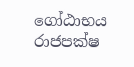ගෝඨාභය රාජපක්ෂ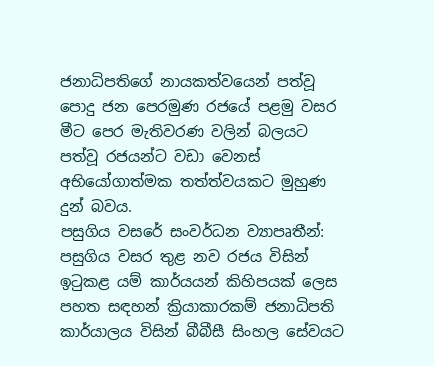ජනාධිපතිගේ නායකත්වයෙන් පත්වූ පොදු ජන පෙරමුණ රජයේ පළමු වසර මීට පෙර මැතිවරණ වලින් බලයට පත්වූ රජයන්ට වඩා වෙනස් අභියෝගාත්මක තත්ත්වයකට මුහුණ දුන් බවය.
පසුගිය වසරේ සංවර්ධන ව්‍යාපෘතීන්:
පසුගිය වසර තුළ නව රජය විසින් ඉටුකළ යම් කාර්යයන් කිහිපයක් ලෙස පහත සඳහන් ක්‍රියාකාරකම් ජනාධිපති කාර්යාලය විසින් බීබීසී සිංහල සේවයට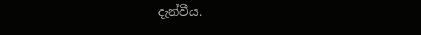දැන්වීය.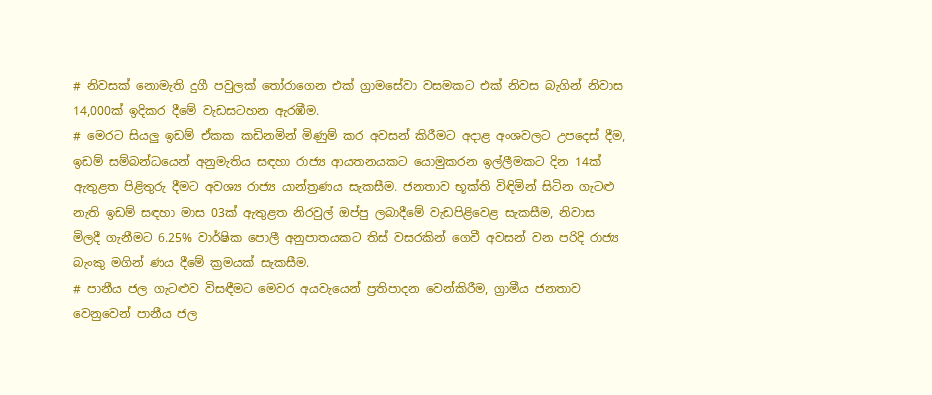# නිවසක් නොමැති දුගී පවුලක් තෝරාගෙන එක් ග්‍රාමසේවා වසමකට එක් නිවස බැගින් නිවාස 14,000ක් ඉදිකර දීමේ වැඩසටහන ඇරඹීම.
# මෙරට සියලු ඉඩම් ඒකක කඩිනමින් මිණුම් කර අවසන් කිරීමට අදාළ අංශවලට උපදෙස් දීම, ඉඩම් සම්බන්ධයෙන් අනුමැතිය සඳහා රාජ්‍ය ආයතනයකට යොමුකරන ඉල්ලීමකට දින 14ක් ඇතුළත පිළිතුරු දීමට අවශ්‍ය රාජ්‍ය යාන්ත්‍රණය සැකසීම. ජනතාව භූක්ති විඳිමින් සිටින ගැටළු නැති ඉඩම් සඳහා මාස 03ක් ඇතුළත නිරවුල් ඔප්පු ලබාදීමේ වැඩපිළිවෙළ සැකසීම, නිවාස මිලදී ගැනීමට 6.25% වාර්ෂික පොලී අනුපාතයකට තිස් වසරකින් ගෙවී අවසන් වන පරිදි රාජ්‍ය බැංකු මගින් ණය දීමේ ක්‍රමයක් සැකසීම.
# පානීය ජල ගැටළුව විසඳීමට මෙවර අයවැයෙන් ප්‍රතිපාදන වෙන්කිරීම, ග්‍රාමීය ජනතාව වෙනුවෙන් පානීය ජල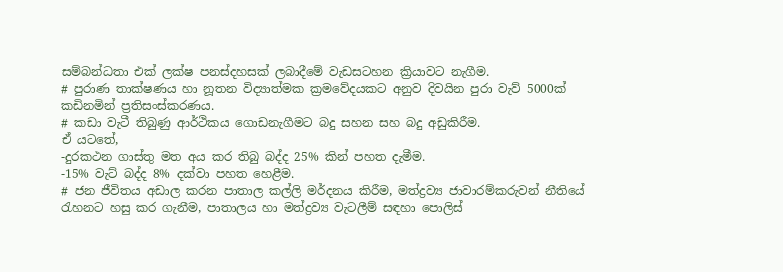සම්බන්ධතා එක් ලක්ෂ පනස්දහසක් ලබාදීමේ වැඩසටහන ක්‍රියාවට නැගීම.
# පුරාණ තාක්ෂණය හා නූතන විද්‍යාත්මක ක්‍රමවේදයකට අනුව දිවයින පුරා වැව් 5000ක් කඩිනමින් ප්‍රතිසංස්කරණය.
# කඩා වැටී තිබුණු ආර්ථිකය ගොඩනැගීමට බදු සහන සහ බදු අඩුකිරීම.
ඒ යටතේ,
-දුරකථන ගාස්තු මත අය කර තිබු බද්ද 25% කින් පහත දැමීම.
-15% වැට් බද්ද 8% දක්වා පහත හෙළීම.
# ජන ජීවිතය අඩාල කරන පාතාල කල්ලි මර්දනය කිරීම, මත්ද්‍රව්‍ය ජාවාරම්කරුවන් නීතියේ රැහනට හසු කර ගැනීම, පාතාලය හා මත්ද්‍රව්‍ය වැටලීම් සඳහා පොලිස්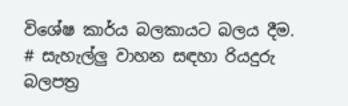විශේෂ කාර්ය බලකායට බලය දීම.
# සැහැල්ලු වාහන සඳහා රියදුරු බලපත්‍ර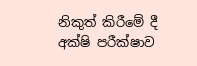නිකුත් කිරීමේ දී අක්ෂි පරීක්ෂාව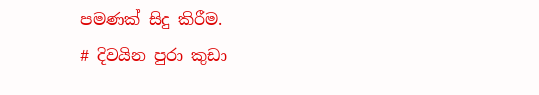පමණක් සිදු කිරීම.
# දිවයින පුරා කුඩා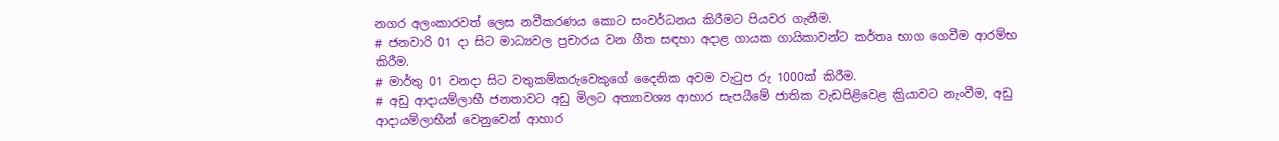නගර අලංකාරවත් ලෙස නවීකරණය කොට සංවර්ධනය කිරීමට පියවර ගැනීම.
# ජනවාරි 01 දා සිට මාධ්‍යවල ප්‍රචාරය වන ගීත සඳහා අදාළ ගායක ගායිකාවන්ට කර්තෘ භාග ගෙවීම ආරම්භ කිරීම.
# මාර්තු 01 වනදා සිට වතුකම්කරුවෙකුගේ දෛනික අවම වැටුප රු 1000ක් කිරීම.
# අඩු ආදායම්ලාභී ජනතාවට අඩු මිලට අත්‍යාවශ්‍ය ආහාර සැපයීමේ ජාතික වැඩපිළිවෙළ ක්‍රියාවට නැංවීම, අඩු ආදායම්ලාභීන් වෙනුවෙන් ආහාර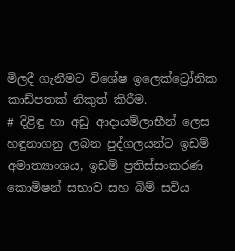මිලදී ගැනීමට විශේෂ ඉලෙක්ට්‍රෝනික කාඩ්පතක් නිකුත් කිරීම.
# දිළිඳු හා අඩු ආදායම්ලාභීන් ලෙස හඳුනාගනු ලබන පුද්ගලයන්ට ඉඩම් අමාත්‍යාංශය, ඉඩම් ප්‍රතිස්සංකරණ කොමිෂන් සභාව සහ බිම් සවිය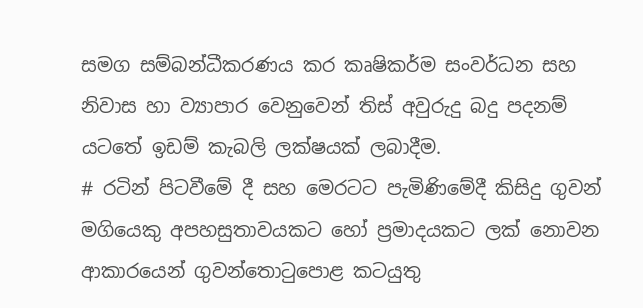සමග සම්බන්ධීකරණය කර කෘෂිකර්ම සංවර්ධන සහ නිවාස හා ව්‍යාපාර වෙනුවෙන් තිස් අවුරුදු බදු පදනම් යටතේ ඉඩම් කැබලි ලක්ෂයක් ලබාදීම.
# රටින් පිටවීමේ දී සහ මෙරටට පැමිණිමේදී කිසිදු ගුවන් මගියෙකු අපහසුතාවයකට හෝ ප්‍රමාදයකට ලක් නොවන ආකාරයෙන් ගුවන්තොටුපොළ කටයුතු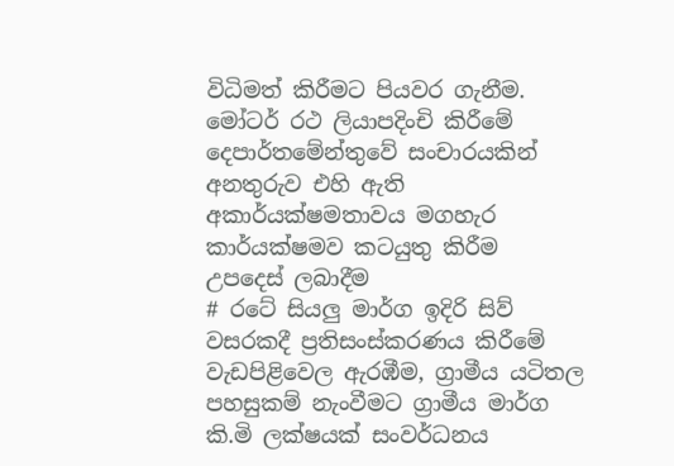විධිමත් කිරීමට පියවර ගැනීම. මෝටර් රථ ලියාපදිංචි කිරීමේ දෙපාර්තමේන්තුවේ සංචාරයකින් අනතුරුව එහි ඇති අකාර්යක්ෂමතාවය මගහැර කාර්යක්ෂමව කටයුතු කිරීම උපදෙස් ලබාදීම
# රටේ සියලු මාර්ග ඉදිරි සිව් වසරකදී ප්‍රතිසංස්කරණය කිරීමේ වැඩපිළිවෙල ඇරඹීම, ග්‍රාමීය යටිතල පහසුකම් නැංවීමට ග්‍රාමීය මාර්ග කි.මි ලක්ෂයක් සංවර්ධනය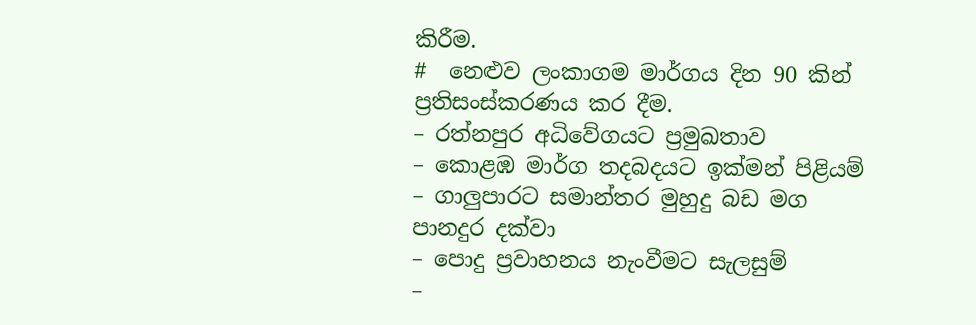කිරීම.
#  නෙළුව ලංකාගම මාර්ගය දින 90 කින් ප්‍රතිසංස්කරණය කර දීම.
– රත්නපුර අධිවේගයට ප්‍රමුඛතාව
– කොළඹ මාර්ග තදබදයට ඉක්මන් පිළියම්
– ගාලුපාරට සමාන්තර මුහුදු බඩ මග පානදුර දක්වා
– පොදු ප්‍රවාහනය නැංවීමට සැලසුම්
–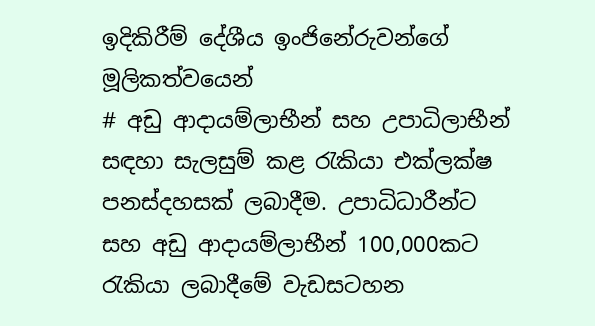ඉදිකිරීම් දේශීය ඉංජිනේරුවන්ගේ මූලිකත්වයෙන්
# අඩු ආදායම්ලාභීන් සහ උපාධිලාභීන් සඳහා සැලසුම් කළ රැකියා එක්ලක්ෂ පනස්දහසක් ලබාදීම. උපාධිධාරීන්ට සහ අඩු ආදායම්ලාභීන් 100,000කට රැකියා ලබාදීමේ වැඩසටහන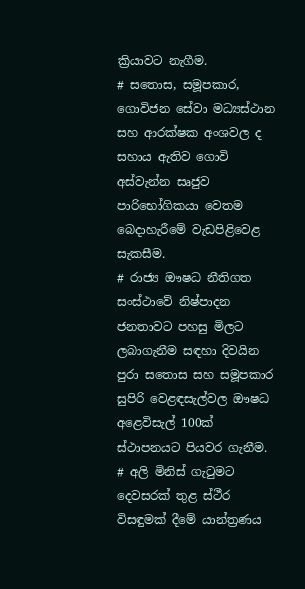ක්‍රියාවට නැගීම.
# සතොස, සමූපකාර, ගොවිජන සේවා මධ්‍යස්ථාන සහ ආරක්ෂක අංශවල ද සහාය ඇතිව ගොවි අස්වැන්න සෘජුව පාරිභෝගිකයා වෙතම බෙදාහැරීමේ වැඩපිළිවෙළ සැකසීම.
# රාජ්‍ය ඖෂධ නීතිගත සංස්ථාවේ නිෂ්පාදන ජනතාවට පහසු මිලට ලබාගැනීම සඳහා දිවයින පුරා සතොස සහ සමූපකාර සුපිරි වෙළඳසැල්වල ඖෂධ අළෙවිසැල් 100ක් ස්ථාපනයට පියවර ගැනීම.
# අලි මිනිස් ගැටුමට දෙවසරක් තුළ ස්ථීර විසඳුමක් දීමේ යාන්ත්‍රණය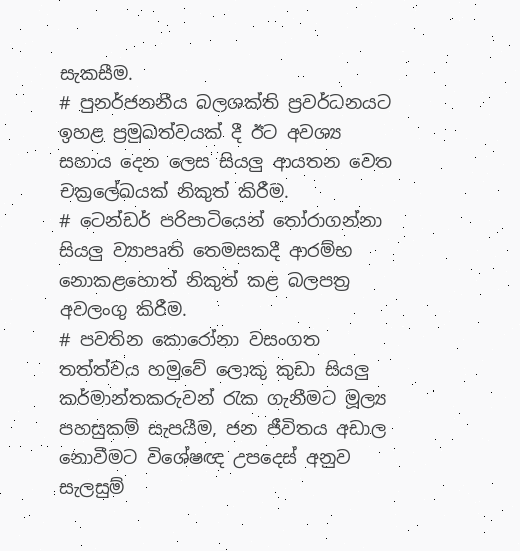සැකසීම.
# පුනර්ජනනීය බලශක්ති ප්‍රවර්ධනයට ඉහළ ප්‍රමුඛත්වයක් දී ඊට අවශ්‍ය සහාය දෙන ලෙස සියලු ආයතන වෙත චක්‍රලේඛයක් නිකුත් කිරීම.
# ටෙන්ඩර් පරිපාටියෙන් තෝරාගන්නා සියලු ව්‍යාපෘති තෙමසකදී ආරම්භ නොකළහොත් නිකුත් කළ බලපත්‍ර අවලංගු කිරීම.
# පවතින කොරෝනා වසංගත තත්ත්වය හමුවේ ලොකු කුඩා සියලු කර්මාන්තකරුවන් රැක ගැනීමට මූල්‍ය පහසුකම් සැපයීම, ජන ජීවිතය අඩාල නොවීමට විශේෂඥ උපදෙස් අනුව සැලසුම්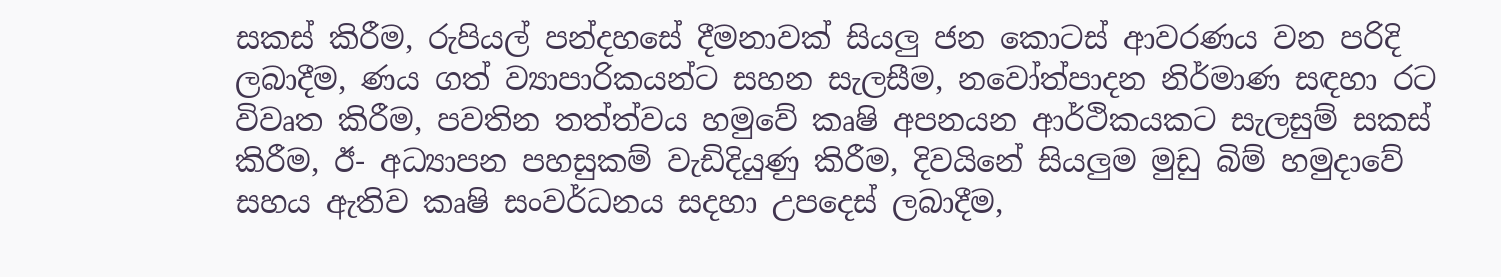සකස් කිරීම, රුපියල් පන්දහසේ දීමනාවක් සියලු ජන කොටස් ආවරණය වන පරිදි ලබාදීම, ණය ගත් ව්‍යාපාරිකයන්ට සහන සැලසීම, නවෝත්පාදන නිර්මාණ සඳහා රට විවෘත කිරීම, පවතින තත්ත්වය හමුවේ කෘෂි අපනයන ආර්ථිකයකට සැලසුම් සකස් කිරීම, ඊ- අධ්‍යාපන පහසුකම් වැඩිදියුණු කිරීම, දිවයිනේ සියලුම මුඩු බිම් හමුදාවේ සහය ඇතිව කෘෂි සංවර්ධනය සදහා උපදෙස් ලබාදීම,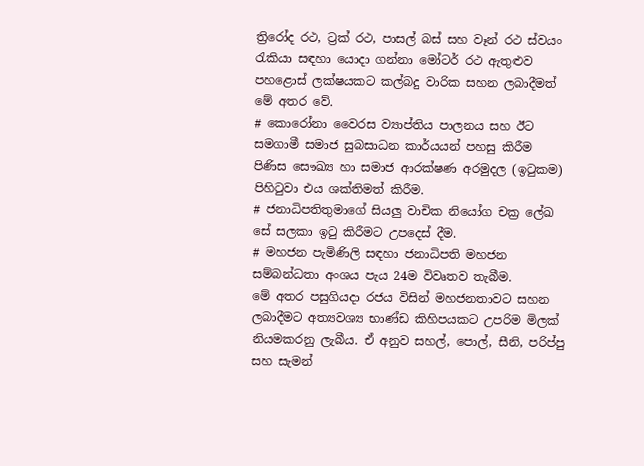ත්‍රිරෝද රථ, ට්‍රක් රථ, පාසල් බස් සහ වෑන් රථ ස්වයං රැකියා සඳහා යොදා ගන්නා මෝටර් රථ ඇතුළුව පහළොස් ලක්ෂයකට කල්බදු වාරික සහන ලබාදීමත් මේ අතර වේ.
# කොරෝනා වෛරස ව්‍යාප්තිය පාලනය සහ ඊට සමගාමී සමාජ සුබසාධන කාර්යයන් පහසු කිරීම පිණිස සෞඛ්‍ය හා සමාජ ආරක්ෂණ අරමුදල (ඉටුකම) පිහිටුවා එය ශක්තිමත් කිරීම.
# ජනාධිපතිතුමාගේ සියලු වාචික නියෝග චක්‍ර ලේඛ සේ සලකා ඉටු කිරීමට උපදෙස් දීම.
# මහජන පැමිණිලි සඳහා ජනාධිපති මහජන සම්බන්ධතා අංශය පැය 24ම විවෘතව තැබීම.
මේ අතර පසුගියදා රජය විසින් මහජනතාවට සහන ලබාදීමට අත්‍යවශ්‍ය භාණ්ඩ කිහිපයකට උපරිම මිලක් නියමකරනු ලැබීය. ඒ අනුව සහල්, පොල්, සීනි, පරිප්පු සහ සැමන්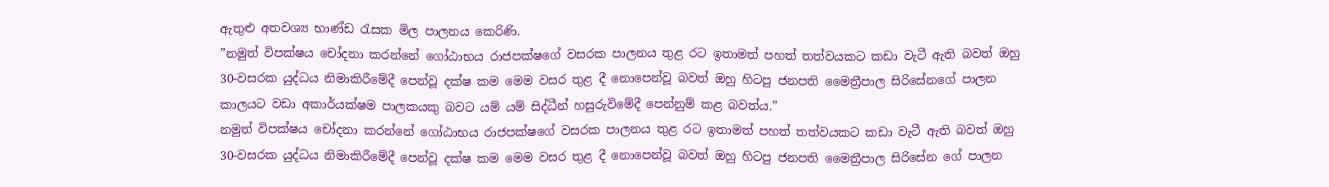ඇතුළු අතවශ්‍ය භාණ්ඩ රැසක මිල පාලනය කෙරිණි.
”නමුත් විපක්ෂය චෝදනා කරන්නේ ගෝඨාභය රාජපක්ෂගේ වසරක පාලනය තුළ රට ඉතාමත් පහත් තත්වයකට කඩා වැටී ඇති බවත් ඔහු 30-වසරක යුද්ධය නිමාකිරීමේදී පෙන්වූ දක්ෂ කම මෙම වසර තුළ දී නොපෙන්වූ බවත් ඔහු හිටපු ජනපති මෛත්‍රීපාල සිරිසේනගේ පාලන කාලයට වඩා අකාර්යක්ෂම පාලකයකු බවට යම් යම් සිද්ධීන් හසුරුවිමේදී පෙන්නුම් කළ බවත්ය.”
නමුත් විපක්ෂය චෝදනා කරන්නේ ගෝඨාභය රාජපක්ෂගේ වසරක පාලනය තුළ රට ඉතාමත් පහත් තත්වයකට කඩා වැටී ඇති බවත් ඔහු 30-වසරක යුද්ධය නිමාකිරීමේදී පෙන්වූ දක්ෂ කම මෙම වසර තුළ දී නොපෙන්වූ බවත් ඔහු හිටපු ජනපති මෛත්‍රීපාල සිරිසේන ගේ පාලන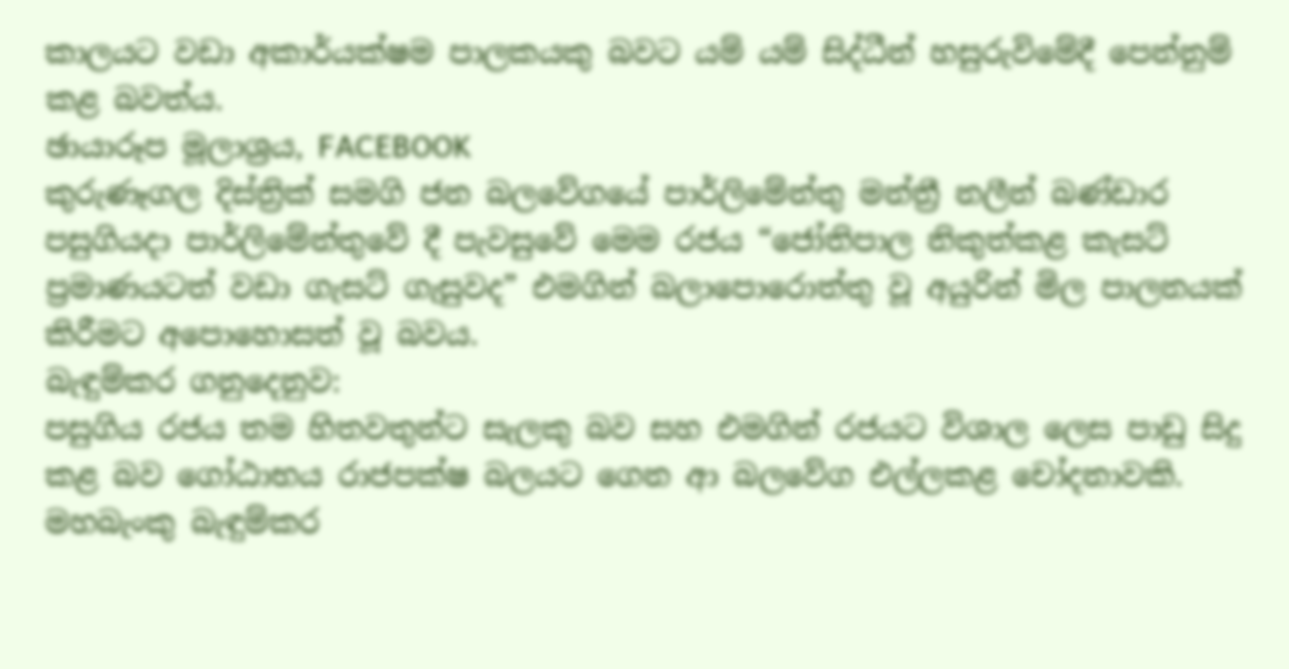කාලයට වඩා අකාර්යක්ෂම පාලකයකු බවට යම් යම් සිද්ධීන් හසුරුවිමේදී පෙන්නුම් කළ බවත්ය.
ඡායාරූප මූලාශ්‍රය, FACEBOOK
කුරුණෑගල දිස්ත්‍රික් සමගි ජන බලවේගයේ පාර්ලිමේන්තු මන්ත්‍රී නලීන් බණ්ඩාර පසුගියදා පාර්ලිමේන්තුවේ දී පැවසුවේ මෙම රජය “ජෝතිපාල නිකුත්කළ කැසට් ප්‍රමාණයටත් වඩා ගැසට් ගැසුවද” එමගින් බලාපොරොත්තු වූ අයුරින් මිල පාලනයක් කිරීමට අපොහොසත් වූ බවය.
බැඳුම්කර ගනුදෙනුව:
පසුගිය රජය තම හිතවතුන්ට සැලකු බව සහ එමගින් රජයට විශාල ලෙස පාඩු සිදු කළ බව ගෝඨාභය රාජපක්ෂ බලයට ගෙන ආ බලවේග එල්ලකළ චෝදනාවකි.
මහබැංකු බැඳුම්කර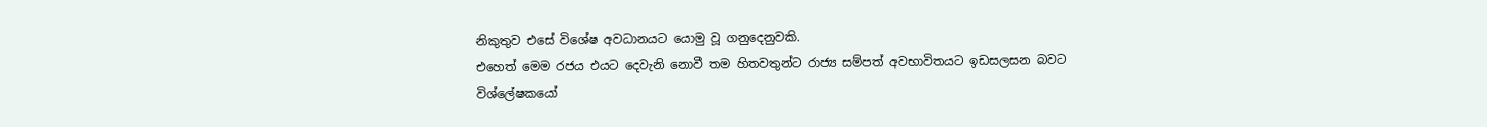නිකුතුව එසේ විශේෂ අවධානයට යොමු වූ ගනුදෙනුවකි.
එහෙත් මෙම රජය එයට දෙවැනි නොවී තම හිතවතුන්ට රාජ්‍ය සම්පත් අවභාවිතයට ඉඩසලසන බවට විශ්ලේෂකයෝ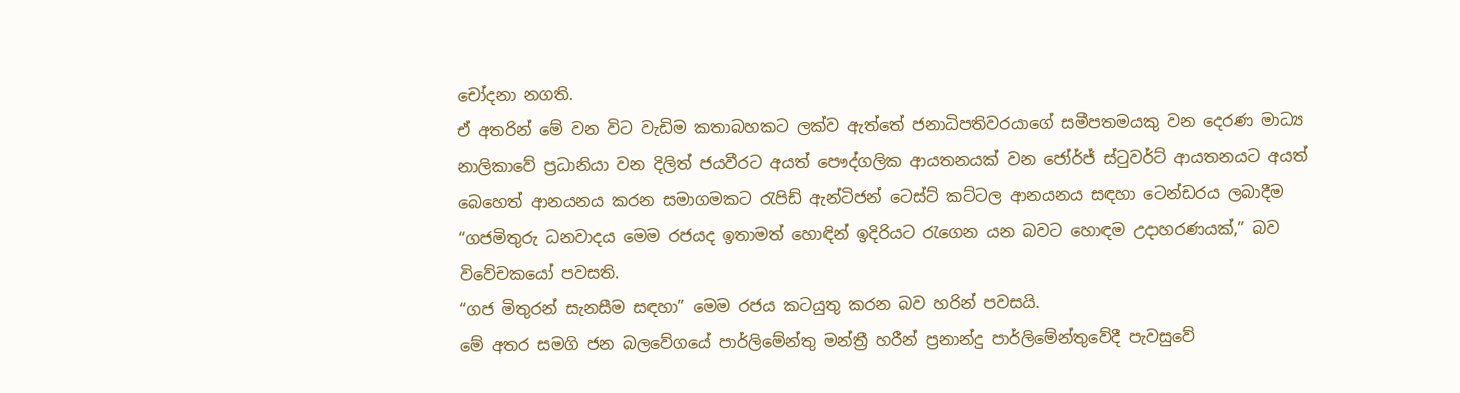චෝදනා නගති.
ඒ අතරින් මේ වන විට වැඩිම කතාබහකට ලක්ව ඇත්තේ ජනාධිපතිවරයාගේ සමීපතමයකු වන දෙරණ මාධ්‍ය නාලිකාවේ ප්‍රධානියා වන දිලිත් ජයවීරට අයත් පෞද්ගලික ආයතනයක් වන ජෝර්ජ් ස්ටුවර්ට් ආයතනයට අයත් බෙහෙත් ආනයනය කරන සමාගමකට රැපිඩ් ඇන්ටිජන් ටෙස්ට් කට්ටල ආනයනය සඳහා ටෙන්ඩරය ලබාදීම “ගජමිතුරු ධනවාදය මෙම රජයද ඉතාමත් හොඳින් ඉදිරියට රැගෙන යන බවට හොඳම උදාහරණයක්,” බව විවේචකයෝ පවසති.
“ගජ මිතුරන් සැනසීම සඳහා” මෙම රජය කටයුතු කරන බව හරින් පවසයි.
මේ අතර සමගි ජන බලවේගයේ පාර්ලිමේන්තු මන්ත්‍රී හරීන් ප්‍රනාන්දු පාර්ලිමේන්තුවේදී පැවසුවේ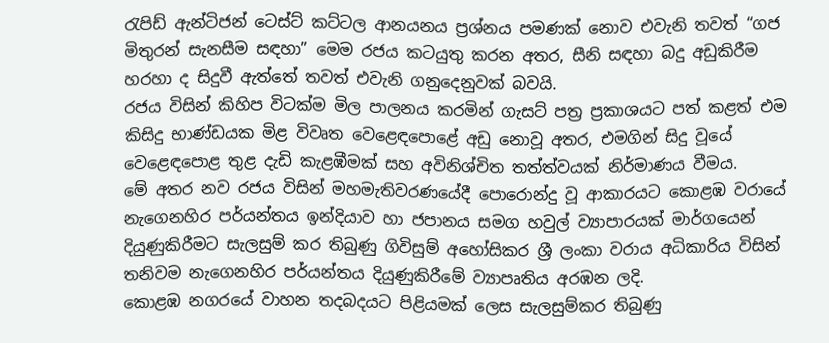රැපිඩ් ඇන්ටිජන් ටෙස්ට් කට්ටල ආනයනය ප්‍රශ්නය පමණක් නොව එවැනි තවත් “ගජ මිතුරන් සැනසීම සඳහා” මෙම රජය කටයුතු කරන අතර, සීනි සඳහා බදු අඩුකිරීම හරහා ද සිදුවී ඇත්තේ තවත් එවැනි ගනුදෙනුවක් බවයි.
රජය විසින් කිහිප විටක්ම මිල පාලනය කරමින් ගැසට් පත්‍ර ප්‍රකාශයට පත් කළත් එම කිසිදු භාණ්ඩයක මිළ විවෘත වෙළෙඳපොළේ අඩු නොවූ අතර, එමගින් සිදු වූයේ වෙළෙඳපොළ තුළ දැඩි කැළඹීමක් සහ අවිනිශ්චිත තත්ත්වයක් නිර්මාණය වීමය.
මේ අතර නව රජය විසින් මහමැතිවරණයේදී පොරොන්දු වූ ආකාරයට කොළඹ වරායේ නැගෙනහිර පර්යන්තය ඉන්දියාව හා ජපානය සමග හවුල් ව්‍යාපාරයක් මාර්ගයෙන් දියුණුකිරීමට සැලසුම් කර තිබුණු ගිවිසුම් අහෝසිකර ශ්‍රී ලංකා වරාය අධිකාරිය විසින් තනිවම නැගෙනහිර පර්යන්තය දියුණුකිරීමේ ව්‍යාපෘතිය අරඹන ලදි.
කොළඹ නගරයේ වාහන තදබදයට පිළියමක් ලෙස සැලසුම්කර තිබුණු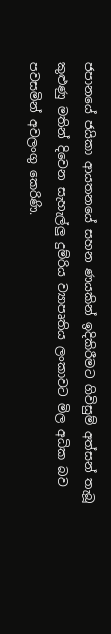ජපානයේ ජයිකා ආයතනයේ සහන ණයකින් ඉදිකිරීමට ගිවිසුම් අත්සන් තැබූ කුළුණු මතින් දිවෙන සැහැල්ලු දුම්රිය ව්‍යාපෘතිය ලංකාවට මිල අධික බව පවසමින් අවලංගු කෙරිණි.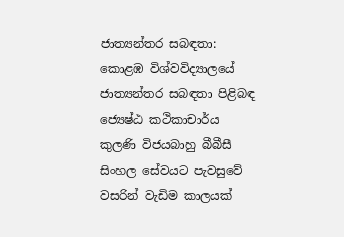ජාත්‍යන්තර සබඳතා:
කොළඹ විශ්වවිද්‍යාලයේ ජාත්‍යන්තර සබඳතා පිළිබඳ ජ්‍යෙෂ්ඨ කථිකාචාර්ය කුලණි විජයබාහු බීබීසී සිංහල සේවයට පැවසුවේ වසරින් වැඩිම කාලයක්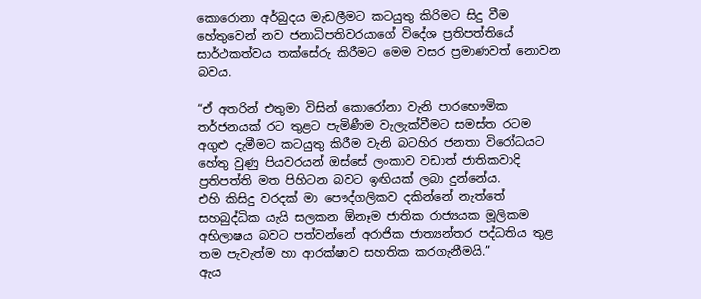කොරොනා අර්බුදය මැඩලීමට කටයුතු කිරිමට සිදු වීම හේතුවෙන් නව ජනාධිපතිවරයාගේ විදේශ ප්‍රතිපත්තියේ සාර්ථකත්වය තක්සේරු කිරීමට මෙම වසර ප්‍රමාණවත් නොවන බවය.

“ඒ අතරින් එතුමා විසින් කොරෝනා වැනි පාරභෞමික තර්ජනයක් රට තුළට පැමිණීම වැලැක්වීමට සමස්ත රටම අගුළු දැමීමට කටයුතු කිරීම වැනි බටහිර ජනතා විරෝධයට හේතු වුණු පියවරයන් ඔස්සේ ලංකාව වඩාත් ජාතිකවාදි ප්‍රතිපත්ති මත පිහිටන බවට ඉඟියක් ලබා දුන්නේය.
එහි කිසිදු වරදක් මා පෞද්ගලිකව දකින්නේ නැත්තේ සහබුද්ධික යැයි සලකන ඕනෑම ජාතික රාජ්‍යයක මූලිකම අභිලාෂය බවට පත්වන්නේ අරාජික ජාත්‍යන්තර පද්ධතිය තුළ තම පැවැත්ම හා ආරක්ෂාව සහතික කරගැනීමයි.”
ඇය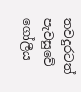තවදුරටත් පැවසුවේ ගෝලීය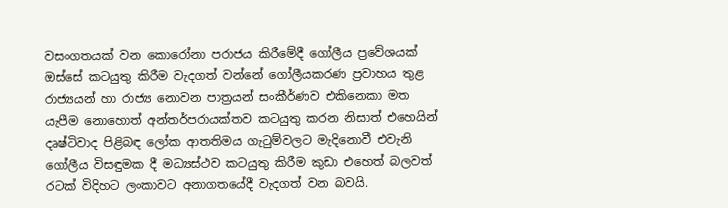වසංගතයක් වන කොරෝනා පරාජය කිරීමේදී ගෝලීය ප්‍රවේශයක් ඔස්සේ කටයුතු කිරීම වැදගත් වන්නේ ගෝලීයකරණ ප්‍රවාහය තුළ රාජ්‍යයන් හා රාජ්‍ය නොවන පාත්‍රයන් සංකීර්ණව එකිනෙකා මත යැපීම නොහොත් අන්තර්පරායක්තව කටයුතු කරන නිසාත් එහෙයින් දෘෂ්ටිවාද පිළිබඳ ලෝක ආතතිමය ගැටුම්වලට මැදිනොවී එවැනි ගෝලීය විසඳුමක දී මධ්‍යස්ථව කටයුතු කිරීම කුඩා එහෙත් බලවත් රටක් විදිහට ලංකාවට අනාගතයේදී වැදගත් වන බවයි.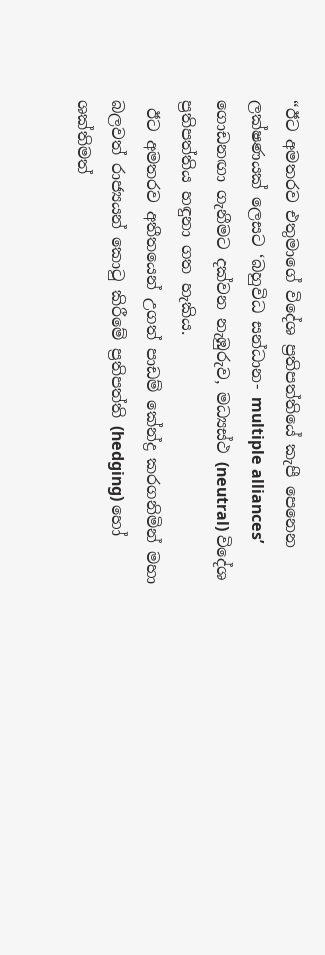“ඊට අමතරව එතුමාගේ විදේශ ප්‍රතිපත්තියේ කැපී පෙනෙන ලක්ෂණයක් ලෙසට ‘බහුවිධ සන්ධාන- multiple alliances’ ගොඩනඟා ගැනීමට දක්වන නැඹුරුව, මධ්‍යස්ථ (neutral) විදේශ ප්‍රතිපත්තිය හඳුනා ගත හැකිය.
 ඊට අමතරව අතීතයෙන් උගත් පාඩම් කේන්ද්‍ර කරගනිමින් මහා බලවත් රාජ්‍යයන් කොටු කිරීමේ ප්‍රතිපත්ති (hedging) හෝ ශක්තිමත්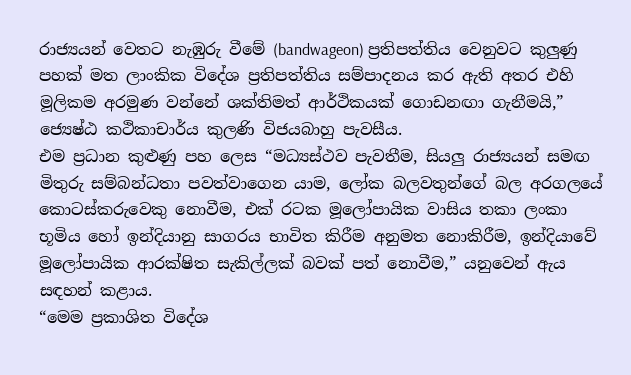රාජ්‍යයන් වෙතට නැඹුරු වීමේ (bandwageon) ප්‍රතිපත්තිය වෙනුවට කුලුණු පහක් මත ලාංකික විදේශ ප්‍රතිපත්තිය සම්පාදනය කර ඇති අතර එහි මූලිකම අරමුණ වන්නේ ශක්තිමත් ආර්ථිකයක් ගොඩනඟා ගැනීමයි,” ජ්‍යෙෂ්ඨ කථිකාචාර්ය කුලණි විජයබාහු පැවසීය.
එම ප්‍රධාන කුළුණු පහ ලෙස “මධ්‍යස්ථව පැවතීම, සියලු රාජ්‍යයන් සමඟ මිතුරු සම්බන්ධතා පවත්වාගෙන යාම, ලෝක බලවතුන්ගේ බල අරගලයේ කොටස්කරුවෙකු නොවීම, එක් රටක මූලෝපායික වාසිය තකා ලංකා භූමිය හෝ ඉන්දියානු සාගරය භාවිත කිරීම අනුමත නොකිරීම, ඉන්දියාවේ මූලෝපායික ආරක්ෂිත සැකිල්ලක් බවක් පත් නොවීම,” යනුවෙන් ඇය සඳහන් කළාය.
“මෙම ප්‍රකාශිත විදේශ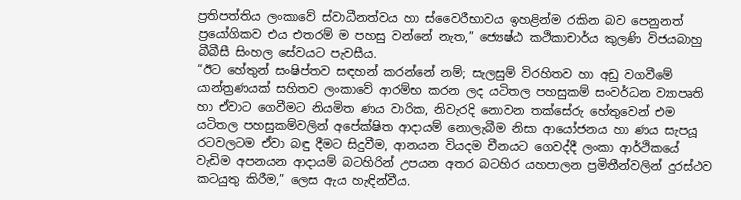ප්‍රතිපත්තිය ලංකාවේ ස්වාධීනත්වය හා ස්වෛරීභාවය ඉහළින්ම රකින බව පෙනුනත් ප්‍රයෝගිකව එය එතරම් ම පහසු වන්නේ නැත,” ජ්‍යෙෂ්ඨ කථිකාචාර්ය කුලණි විජයබාහු බීබීසී සිංහල සේවයට පැවසීය.
“ඊට හේතුන් සංෂිප්තව සඳහන් කරන්නේ නම්; සැලසුම් විරහිතව හා අඩු වගවීමේ යාන්ත්‍රණයක් සහිතව ලංකාවේ ආරම්භ කරන ලද යටිතල පහසුකම් සංවර්ධන ව්‍යාපෘති හා ඒවාට ගෙවීමට නියමිත ණය වාරික, නිවැරදි නොවන තක්සේරු හේතුවෙන් එම යටිතල පහසුකම්වලින් අපේක්ෂිත ආදායම් නොලැබීම නිසා ආයෝජනය හා ණය සැපයූ රටවලටම ඒවා බඳු දීමට සිදුවීම, ආනයන වියදම චීනයට ගෙවද්දී ලංකා ආර්ථිකයේ වැඩිම අපනයන ආදායම් බටහිරින් උපයන අතර බටහිර යහපාලන ප්‍රමිතීන්වලින් දුරස්ථව කටයුතු කිරීම,” ලෙස ඇය හැඳින්වීය.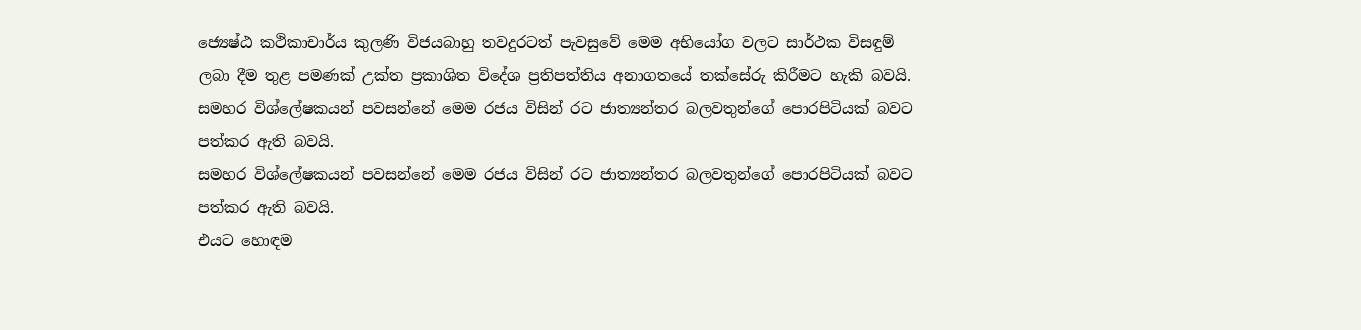ජ්‍යෙෂ්ඨ කථිකාචාර්ය කුලණි විජයබාහු තවදුරටත් පැවසුවේ මෙම අභියෝග වලට සාර්ථක විසඳුම් ලබා දීම තුළ පමණක් උක්ත ප්‍රකාශිත විදේශ ප්‍රතිපත්තිය අනාගතයේ තක්සේරු කිරීමට හැකි බවයි.
සමහර විශ්ලේෂකයන් පවසන්නේ මෙම රජය විසින් රට ජාත්‍යන්තර බලවතුන්ගේ පොරපිටියක් බවට පත්කර ඇති බවයි.
සමහර විශ්ලේෂකයන් පවසන්නේ මෙම රජය විසින් රට ජාත්‍යන්තර බලවතුන්ගේ පොරපිටියක් බවට පත්කර ඇති බවයි.
එයට හොඳම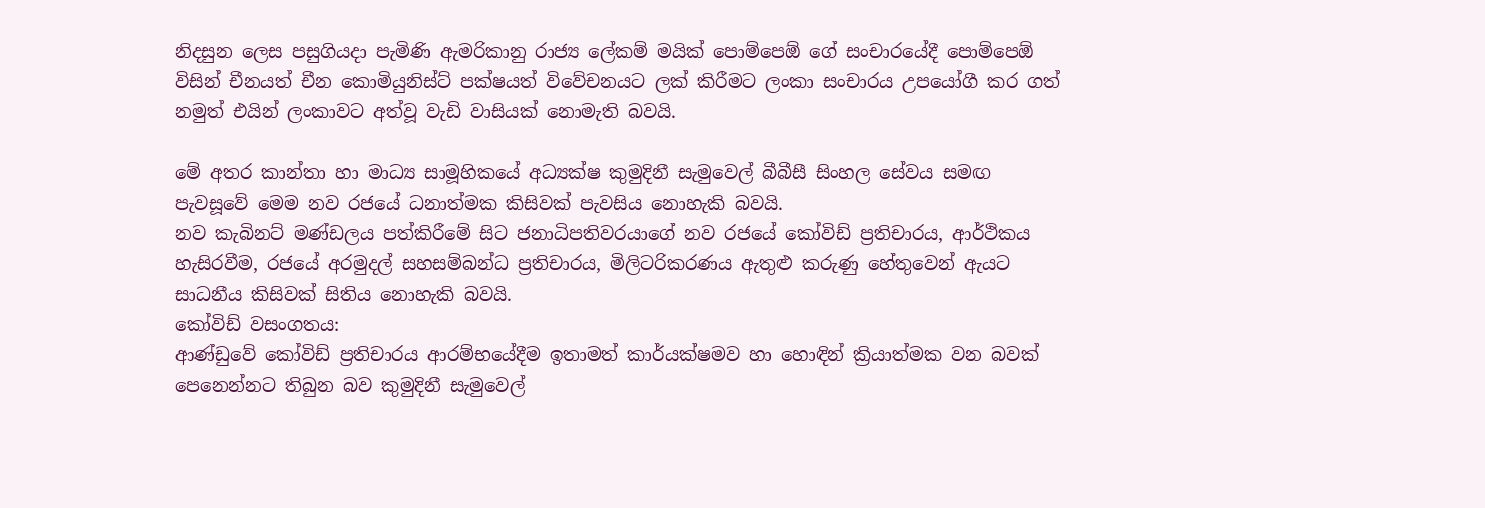නිදසුන ලෙස පසුගියදා පැමිණි ඇමරිකානු රාජ්‍ය ලේකම් මයික් පොම්පෙඕ ගේ සංචාරයේදී පොම්පෙඕ විසින් චීනයත් චීන කොමියුනිස්ට් පක්ෂයත් විවේචනයට ලක් කිරීමට ලංකා සංචාරය උපයෝගී කර ගත් නමුත් එයින් ලංකාවට අත්වූ වැඩි වාසියක් නොමැති බවයි.

මේ අතර කාන්තා හා මාධ්‍ය සාමූහිකයේ අධ්‍යක්ෂ කුමුදිනී සැමුවෙල් බීබීසී සිංහල සේවය සමඟ පැවසූවේ මෙම නව රජයේ ධනාත්මක කිසිවක් පැවසිය නොහැකි බවයි.
නව කැබිනට් මණ්ඩලය පත්කිරීමේ සිට ජනාධිපතිවරයාගේ නව රජයේ කෝවිඩ් ප්‍රතිචාරය, ආර්ථිකය හැසිරවීම, රජයේ අරමුදල් සහසම්බන්ධ ප්‍රතිචාරය, මිලිටරිකරණය ඇතුළු කරුණු හේතුවෙන් ඇයට සාධනීය කිසිවක් සිතිය නොහැකි බවයි.
කෝවිඩ් වසංගතය:
ආණ්ඩුවේ කෝවිඩ් ප්‍රතිචාරය ආරම්භයේදීම ඉතාමත් කාර්යක්ෂමව හා හොඳින් ක්‍රියාත්මක වන බවක් පෙනෙන්නට තිබුන බව කුමුදිනී සැමුවෙල්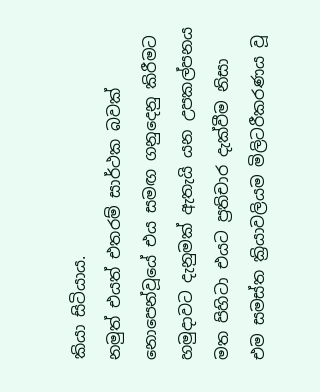කියා සිටියාය.
නමුත් එයත් එතරම් සාර්ථක බවක් නොපෙන්වූයේ එය සමඟ ගනුදෙනු කිරීමට හමුදාවට දැනුමක් ඇතැයි යන උපකල්පනය මත පිහිටා එයට ප්‍රතිචාර දැක්වීම නිසා එම සමස්ත ක්‍රියාවලියම මිලිටරීකරණය වූ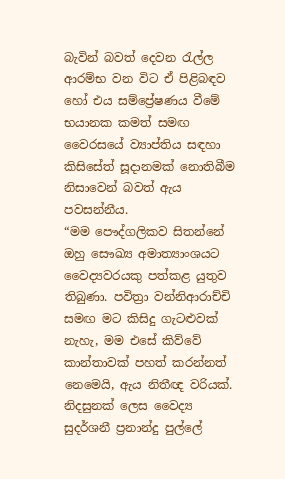බැවින් බවත් දෙවන රැල්ල ආරම්භ වන විට ඒ පිළිබඳව හෝ එය සම්ප්‍රේෂණය වීමේ භයානක කමත් සමඟ වෛරසයේ ව්‍යාප්තිය සඳහා කිසිසේත් සූදානමක් නොතිබීම නිසාවෙන් බවත් ඇය පවසන්නීය.
“මම පෞද්ගලිකව සිතන්නේ ඔහු සෞඛ්‍ය අමාත්‍යාංශයට වෛද්‍යවරයකු පත්කළ යුතුව තිබුණා. පවිත්‍රා වන්නිආරාච්චි සමඟ මට කිසිදු ගැටළුවක් නැහැ, මම එසේ කිව්වේ කාන්තාවක් පහත් කරන්නත් නෙමෙයි, ඇය නිතීඥ වරියක්. නිදසුනක් ලෙස වෛද්‍ය සුදර්ශනී ප්‍රනාන්දු පුල්ලේ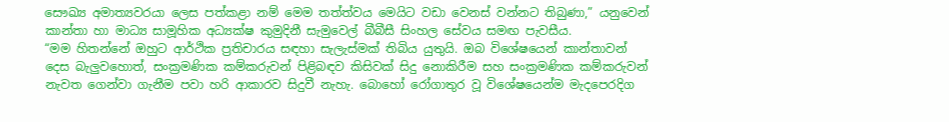සෞඛ්‍ය අමාත්‍යවරයා ලෙස පත්කළා නම් මෙම තත්ත්වය මෙයිට වඩා වෙනස් වන්නට තිබුණා,” යනුවෙන් කාන්තා හා මාධ්‍ය සාමූහික අධ්‍යක්ෂ කුමුදිනී සැමුවෙල් බීබීසී සිංහල සේවය සමඟ පැවසීය.
“මම හිතන්නේ ඔහුට ආර්ථික ප්‍රතිචාරය සඳහා සැලැස්මක් තිබිය යුතුයි. ඔබ විශේෂයෙන් කාන්තාවන් දෙස බැලුවහොත්, සංක්‍රමණික කම්කරුවන් පිළිබඳව කිසිවක් සිදු නොකිරීම සහ සංක්‍රමණික කම්කරුවන් නැවත ගෙන්වා ගැනීම පවා හරි ආකාරව සිදුවී නැහැ. බොහෝ රෝගාතුර වූ විශේෂයෙන්ම මැදපෙරදිග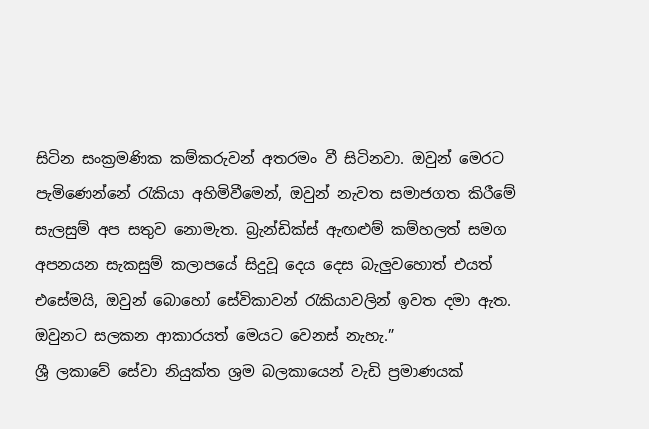සිටින සංක්‍රමණික කම්කරුවන් අතරමං වී සිටිනවා. ඔවුන් මෙරට පැමිණෙන්නේ රැකියා අහිමිවීමෙන්, ඔවුන් නැවත සමාජගත කිරීමේ සැලසුම් අප සතුව නොමැත. බ්‍රැන්ඩික්ස් ඇඟළුම් කම්හලත් සමග අපනයන සැකසුම් කලාපයේ සිදුවූ දෙය දෙස බැලුවහොත් එයත් එසේමයි, ඔවුන් බොහෝ සේවිකාවන් රැකියාවලින් ඉවත දමා ඇත. ඔවුනට සලකන ආකාරයත් මෙයට වෙනස් නැහැ.”
ශ්‍රී ලකාවේ සේවා නියුක්ත ශ්‍රම බලකායෙන් වැඩි ප්‍රමාණයක්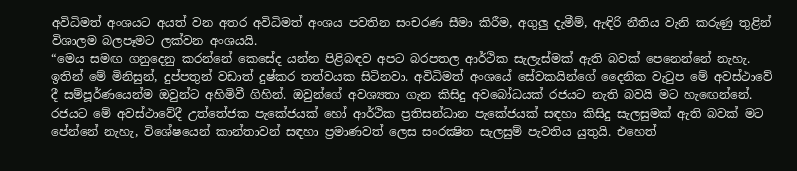අවිධිමත් අංශයට අයත් වන අතර අවිධිමත් අංශය පවතින සංචරණ සීමා කිරීම, අගුලු දැමීම්, ඇඳිරි නීතිය වැනි කරුණු තුළින් විශාලම බලපෑමට ලක්වන අංශයයි.
“මෙය සමඟ ගනුදෙනු කරන්නේ කෙසේද යන්න පිළිබඳව අපට බරපතල ආර්ථික සැලැස්මක් ඇති බවක් පෙනෙන්නේ නැහැ. ඉතින් මේ මිනිසුන්, දුප්පතුන් වඩාත් දුෂ්කර තත්වයක සිටිනවා. අවිධිමත් අංශයේ සේවකයින්ගේ දෛනික වැටුප මේ අවස්ථාවේ දී සම්පූර්ණයෙන්ම ඔවුන්ට අහිමිවී ගිහින්. ඔවුන්ගේ අවශ්‍යතා ගැන කිසිදු අවබෝධයක් රජයට නැති බවයි මට හැඟෙන්නේ. රජයට මේ අවස්ථාවේදී උත්තේජක පැකේජයක් හෝ ආර්ථික ප්‍රතිසන්ධාන පැකේජයක් සඳහා කිසිදු සැලසුමක් ඇති බවක් මට පේන්නේ නැහැ, විශේෂයෙන් කාන්තාවන් සඳහා ප්‍රමාණවත් ලෙස සංරක්‍ෂිත සැලසුම් පැවතිය යුතුයි. එහෙත්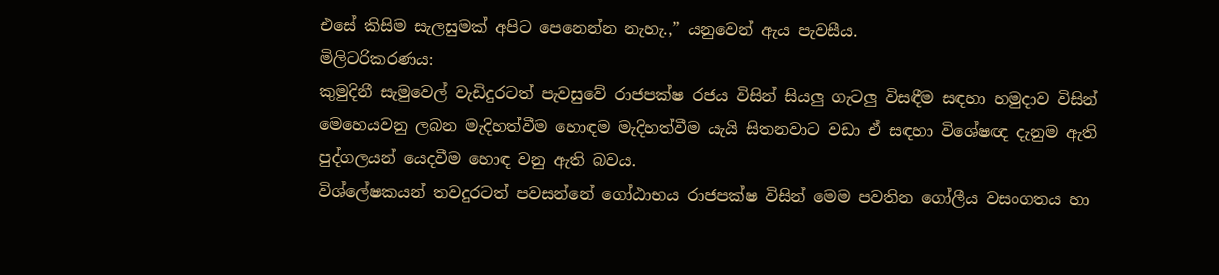එසේ කිසිම සැලසුමක් අපිට පෙනෙන්න නැහැ.,” යනුවෙන් ඇය පැවසීය.
මිලිටරිකරණය:
කුමුදිනී සැමුවෙල් වැඩිදුරටත් පැවසුවේ රාජපක්ෂ රජය විසින් සියලු ගැටලු විසඳීම සඳහා හමුදාව විසින් මෙහෙයවනු ලබන මැදිහත්වීම හොඳම මැදිහත්වීම යැයි සිතනවාට වඩා ඒ සඳහා විශේෂඥ දැනුම ඇති පුද්ගලයන් යෙදවීම හොඳ වනු ඇති බවය.
විශ්ලේෂකයන් තවදුරටත් පවසන්නේ ගෝඨාභය රාජපක්ෂ විසින් මෙම පවතින ගෝලීය වසංගතය හා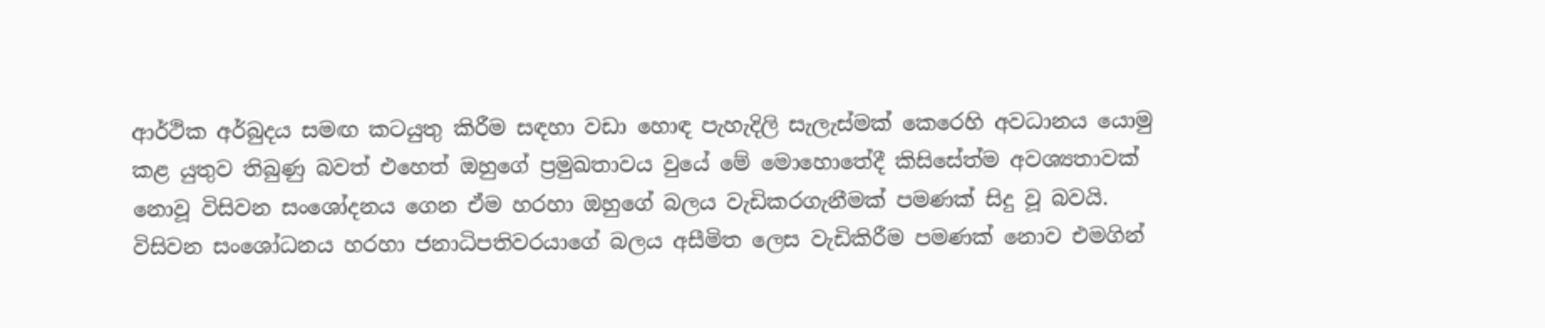ආර්ථික අර්බුදය සමඟ කටයුතු කිරීම සඳහා වඩා හොඳ පැහැදිලි සැලැස්මක් කෙරෙහි අවධානය යොමු කළ යුතුව තිබුණු බවත් එහෙත් ඔහුගේ ප්‍රමුඛතාවය වුයේ මේ මොහොතේදී කිසිසේත්ම අවශ්‍යතාවක් නොවූ විසිවන සංශෝදනය ගෙන ඒම හරහා ඔහුගේ බලය වැඩිකරගැනීමක් පමණක් සිදු වූ බවයි.
විසිවන සංශෝධනය හරහා ජනාධිපතිවරයාගේ බලය අසීමිත ලෙස වැඩිකිරීම පමණක් නොව එමගින්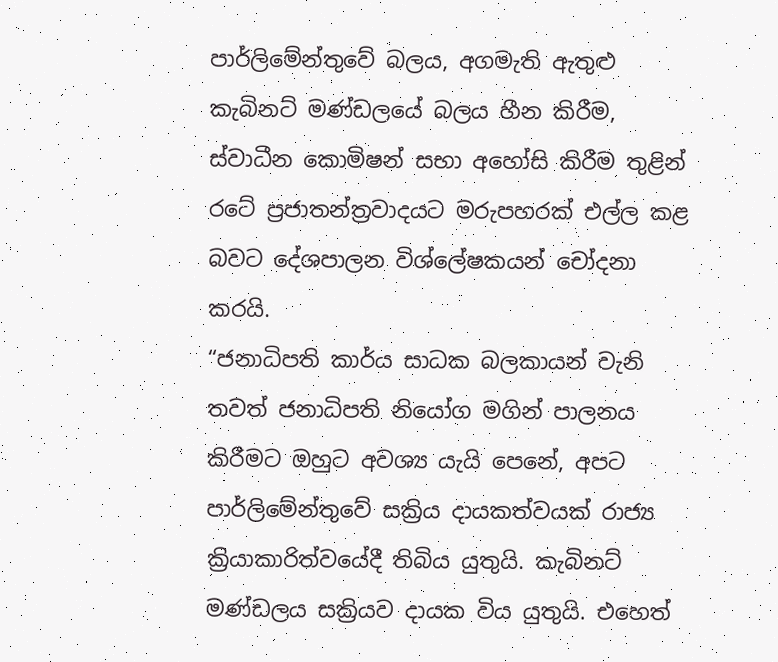පාර්ලිමේන්තුවේ බලය, අගමැති ඇතුළු කැබිනට් මණ්ඩලයේ බලය හීන කිරීම, ස්වාධීන කොමිෂන් සභා අහෝසි කිරීම තුළින් රටේ ප්‍රජාතන්ත්‍රවාදයට මරුපහරක් එල්ල කළ බවට දේශපාලන විශ්ලේෂකයන් චෝදනා කරයි.
“ජනාධිපති කාර්ය සාධක බලකායන් වැනි තවත් ජනාධිපති නියෝග මගින් පාලනය කිරීමට ඔහුට අවශ්‍ය යැයි පෙනේ, අපට පාර්ලිමේන්තුවේ සක්‍රිය දායකත්වයක් රාජ්‍ය ක්‍රියාකාරිත්වයේදී තිබිය යුතුයි. කැබිනට් මණ්ඩලය සක්‍රියව දායක විය යුතුයි. එහෙත්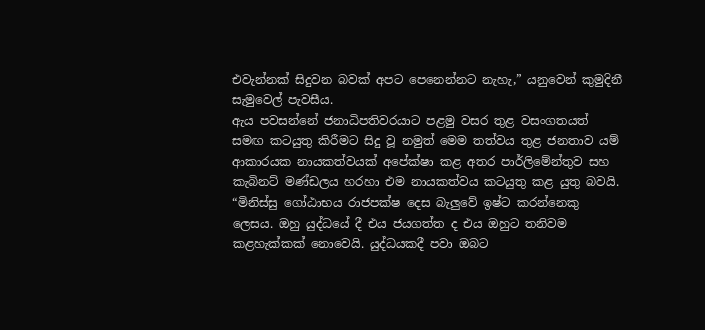එවැන්නක් සිදුවන බවක් අපට පෙනෙන්නට නැහැ,” යනුවෙන් කුමුදිනී සැමුවෙල් පැවසීය.
ඇය පවසන්නේ ජනාධිපතිවරයාට පළමු වසර තුළ වසංගතයත් සමඟ කටයුතු කිරීමට සිදු වූ නමුත් මෙම තත්වය තුළ ජනතාව යම් ආකාරයක නායකත්වයක් අපේක්ෂා කළ අතර පාර්ලිමේන්තුව සහ කැබිනට් මණ්ඩලය හරහා එම නායකත්වය කටයුතු කළ යුතු බවයි.
“මිනිස්සු ගෝඨාභය රාජපක්ෂ දෙස බැලුවේ ඉෂ්ට කරන්නෙකු ලෙසය. ඔහු යුද්ධයේ දී එය ජයගත්ත ද එය ඔහුට තනිවම කළහැක්කක් නොවෙයි. යුද්ධයකදී පවා ඔබට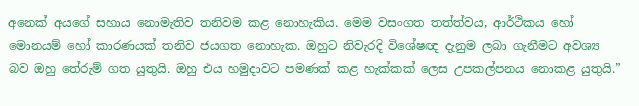අනෙක් අයගේ සහාය නොමැතිව තනිවම කළ නොහැකිය. මෙම වසංගත තත්ත්වය, ආර්ථිකය හෝ මොනයම් හෝ කාරණයක් තනිව ජයගත නොහැක. ඔහුට නිවැරදි විශේෂඥ දැනුම ලබා ගැනීමට අවශ්‍ය බව ඔහු තේරුම් ගත යුතුයි. ඔහු එය හමුදාවට පමණක් කළ හැක්කක් ලෙස උපකල්පනය නොකළ යුතුයි.”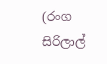(රංග සිරිලාල්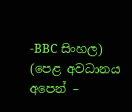-BBC සිංහල)
(පෙළ අවධානය අපෙන් –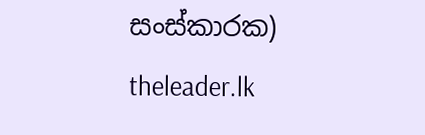සංස්කාරක)
theleader.lk